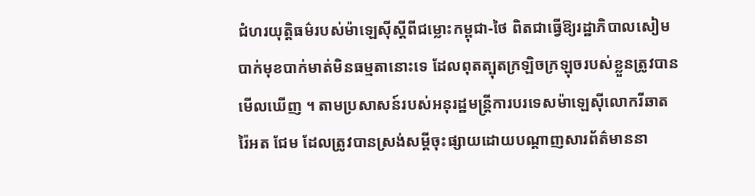ជំហរយុត្តិធម៌របស់ម៉ាឡេស៊ីស្តីពីជម្លោះកម្ពុជា-ថៃ ពិតជាធ្វើឱ្យរដ្ឋាភិបាលសៀមបាក់មុខបាក់មាត់មិនធម្មតានោះទេ ដែលពុតត្បុតក្រឡិចក្រឡុចរបស់ខ្លួនត្រូវបានមើលឃើញ ។ តាមប្រសាសន៍របស់អនុរដ្ឋមន្ត្រីការបរទេសម៉ាឡេស៊ីលោករីឆាត រ៉ៃអត ជែម ដែលត្រូវបានស្រង់សម្តីចុះផ្សាយដោយបណ្តាញសារព័ត៌មាននា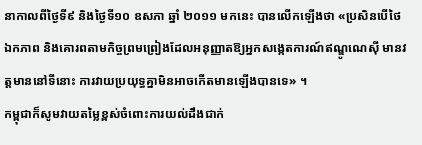នាកាលពីថ្ងៃទី៩ និងថ្ងៃទី១០ ឧសភា ឆ្នាំ ២០១១ មកនេះ បានលើកឡើងថា «ប្រសិនបើថៃឯកភាព និងគោរពតាមកិច្ចព្រមព្រៀងដែលអនុញ្ញាតឱ្យអ្នកសង្កេតការណ៍ឥណ្ឌូណេស៊ី មានវត្តមាននៅទីនោះ ការវាយប្រយុទ្ធគ្នាមិនអាចកើតមានឡើងបានទេ» ។
កម្ពុជាក៏សូមវាយតម្លៃខ្ពស់ចំពោះការយល់ដឹងជាក់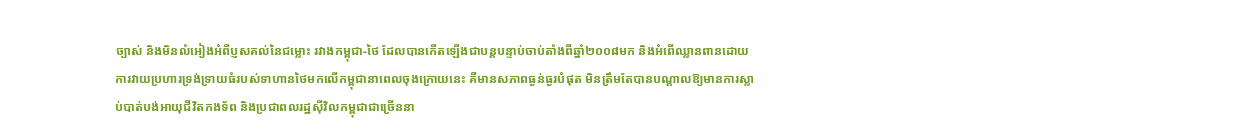ច្បាស់ និងមិនលំអៀងអំពីប្ញសគល់នៃជម្លោះ រវាងកម្ពុជា-ថៃ ដែលបានកើតឡើងជាបន្តបន្ទាប់ចាប់តាំងពីឆ្នាំ២០០៨មក និងអំពើឈ្លានពានដោយការវាយប្រហារទ្រង់ទ្រាយធំរបស់ទាហានថៃមកលើកម្ពុជានាពេលចុងក្រោយនេះ គឺមានសភាពធ្ងន់ធ្ងរបំផុត មិនត្រឹមតែបានបណ្តាលឱ្យមានការស្លាប់បាត់បង់អាយុជីវិតកងទ័ព និងប្រជាពលរដ្ឋស៊ីវិលកម្ពុជាជាច្រើននា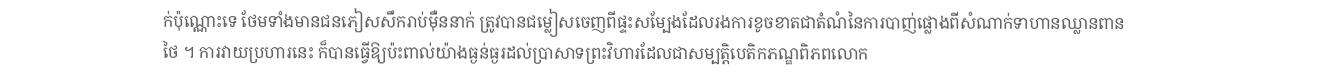ក់ប៉ុណ្ណោះទេ ថែមទាំងមានជនភៀសសឹករាប់ម៉ឺននាក់ ត្រូវបានជម្លៀសចេញពីផ្ទះសម្បែងដែលរងការខូចខាតជាតំណំនៃការបាញ់ផ្លោងពីសំណាក់ទាហានឈ្លានពានថៃ ។ ការវាយប្រហារនេះ ក៏បានធ្វើឱ្យប៉ះពាល់យ៉ាងធ្ងន់ធ្ងរដល់ប្រាសាទព្រះវិហារដែលជាសម្បត្តិបេតិកភណ្ឌពិភពលោក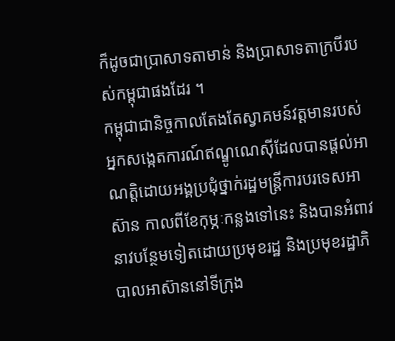ក៏ដូចជាប្រាសាទតាមាន់ និងប្រាសាទតាក្របីរបស់កម្ពុជាផងដែរ ។
កម្ពុជាជានិច្ចកាលតែងតែស្វាគមន៍វត្តមានរបស់អ្នកសង្កេតការណ៍ឥណ្ឌូណេស៊ីដែលបានផ្តល់អាណត្តិដោយអង្គប្រជុំថ្នាក់រដ្ឋមន្ត្រីការបរទេសអាស៊ាន កាលពីខែកុម្ភៈកន្លងទៅនេះ និងបានអំពាវនាវបន្ថែមទៀតដោយប្រមុខរដ្ឋ និងប្រមុខរដ្ឋាភិបាលអាស៊ាននៅទីក្រុង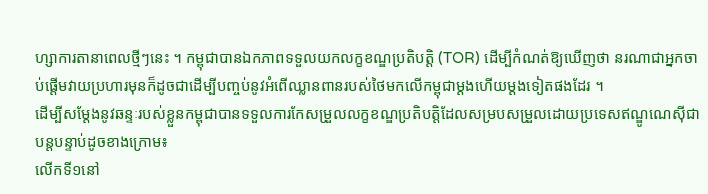ហ្សាការតានាពេលថ្មីៗនេះ ។ កម្ពុជាបានឯកភាពទទួលយកលក្ខខណ្ឌប្រតិបត្តិ (TOR) ដើម្បីកំណត់ឱ្យឃើញថា នរណាជាអ្នកចាប់ផ្តើមវាយប្រហារមុនក៏ដូចជាដើម្បីបញ្ចប់នូវអំពើឈ្លានពានរបស់ថៃមកលើកម្ពុជាម្តងហើយម្តងទៀតផងដែរ ។
ដើម្បីសម្តែងនូវឆន្ទៈរបស់ខ្លួនកម្ពុជាបានទទួលការកែសម្រួលលក្ខខណ្ឌប្រតិបត្តិដែលសម្របសម្រួលដោយប្រទេសឥណ្ឌូណេស៊ីជាបន្តបន្ទាប់ដូចខាងក្រោម៖
លើកទី១នៅ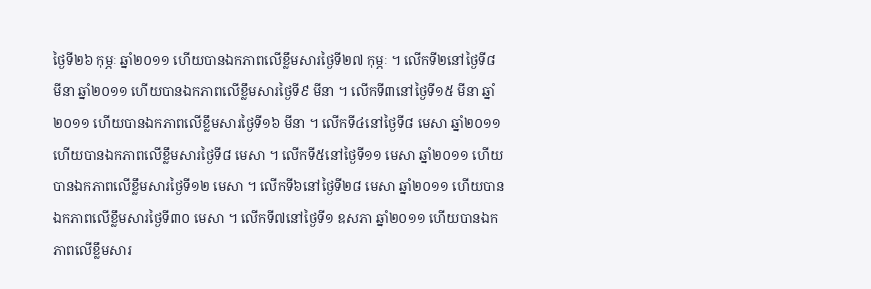ថ្ងៃទី២៦ កុម្ភៈ ឆ្នាំ២០១១ ហើយបានឯកភាពលើខ្លឹមសារថ្ងៃទី២៧ កុម្ភៈ ។ លើកទី២នៅថ្ងៃទី៨ មីនា ឆ្នាំ២០១១ ហើយបានឯកភាពលើខ្លឹមសារថ្ងៃទី៩ មីនា ។ លើកទី៣នៅថ្ងៃទី១៥ មីនា ឆ្នាំ២០១១ ហើយបានឯកភាពលើខ្លឹមសារថ្ងៃទី១៦ មីនា ។ លើកទី៤នៅថ្ងៃទី៨ មេសា ឆ្នាំ២០១១ ហើយបានឯកភាពលើខ្លឹមសារថ្ងៃទី៨ មេសា ។ លើកទី៥នៅថ្ងៃទី១១ មេសា ឆ្នាំ២០១១ ហើយបានឯកភាពលើខ្លឹមសារថ្ងៃទី១២ មេសា ។ លើកទី៦នៅថ្ងៃទី២៨ មេសា ឆ្នាំ២០១១ ហើយបានឯកភាពលើខ្លឹមសារថ្ងៃទី៣០ មេសា ។ លើកទី៧នៅថ្ងៃទី១ ឧសភា ឆ្នាំ២០១១ ហើយបានឯកភាពលើខ្លឹមសារ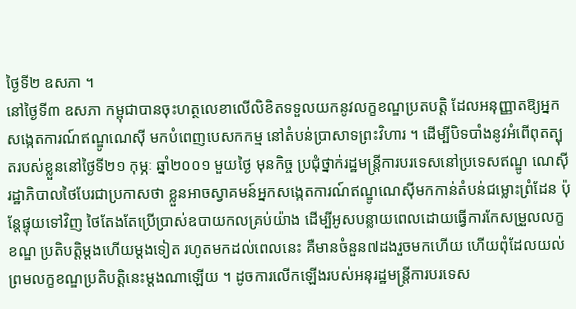ថ្ងៃទី២ ឧសភា ។
នៅថ្ងៃទី៣ ឧសភា កម្ពុជាបានចុះហត្ថលេខាលើលិខិតទទួលយកនូវលក្ខខណ្ឌប្រតបត្តិ ដែលអនុញ្ញាតឱ្យអ្នកសង្កេតការណ៍ឥណ្ឌូណេស៊ី មកបំពេញបេសកកម្ម នៅតំបន់ប្រាសាទព្រះវិហារ ។ ដើម្បីបិទបាំងនូវអំពើពុតត្បុតរបស់ខ្លួននៅថ្ងៃទី២១ កុម្ភៈ ឆ្នាំ២០០១ មួយថ្ងៃ មុនកិច្ច ប្រជុំថ្នាក់រដ្ឋមន្ត្រីការបរទេសនៅប្រទេសឥណ្ឌូ ណេស៊ី រដ្ឋាភិបាលថៃបែរជាប្រកាសថា ខ្លួនអាចស្វាគមន៍អ្នកសង្កេតការណ៍ឥណ្ឌូណេស៊ីមកកាន់តំបន់ជម្លោះព្រំដែន ប៉ុន្តែផ្ទុយទៅវិញ ថៃតែងតែប្រើប្រាស់ឧបាយកលគ្រប់យ៉ាង ដើម្បីអូសបន្លាយពេលដោយធ្វើការកែសម្រួលលក្ខខណ្ឌ ប្រតិបត្តិម្តងហើយម្តងទៀត រហូតមកដល់ពេលនេះ គឺមានចំនួន៧ដងរួចមកហើយ ហើយពុំដែលយល់ព្រមលក្ខខណ្ឌប្រតិបត្តិនេះម្តងណាឡើយ ។ ដូចការលើកឡើងរបស់អនុរដ្ឋមន្ត្រីការបរទេស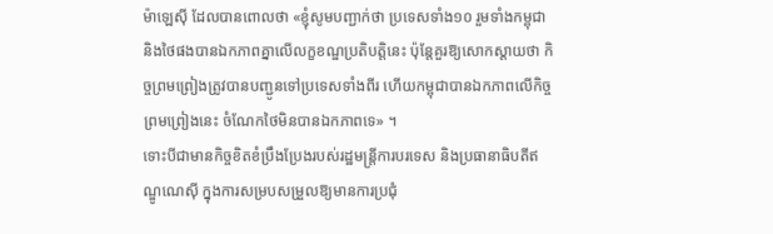ម៉ាឡេស៊ី ដែលបានពោលថា «ខ្ញុំសូមបញ្ជាក់ថា ប្រទេសទាំង១០ រួមទាំងកម្ពុជា និងថៃផងបានឯកភាពគ្នាលើលក្ខខណ្ឌប្រតិបត្តិនេះ ប៉ុន្តែគួរឱ្យសោកស្តាយថា កិច្ចព្រមព្រៀងត្រូវបានបញ្ជូនទៅប្រទេសទាំងពីរ ហើយកម្ពុជាបានឯកភាពលើកិច្ចព្រមព្រៀងនេះ ចំណែកថៃមិនបានឯកភាពទេ» ។
ទោះបីជាមានកិច្ចខិតខំប្រឹងប្រែងរបស់រដ្ឋមន្ត្រីការបរទេស និងប្រធានាធិបតីឥណ្ឌូណេស៊ី ក្នុងការសម្របសម្រួលឱ្យមានការប្រជុំ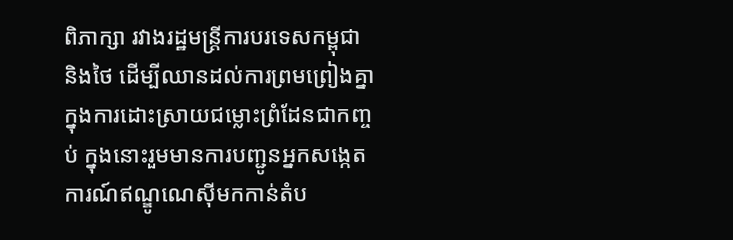ពិភាក្សា រវាងរដ្ឋមន្ត្រីការបរទេសកម្ពុជា និងថៃ ដើម្បីឈានដល់ការព្រមព្រៀងគ្នាក្នុងការដោះស្រាយជម្លោះព្រំដែនជាកញ្ចប់ ក្នុងនោះរួមមានការបញ្ជូនអ្នកសង្កេតការណ៍ឥណ្ឌូណេស៊ីមកកាន់តំប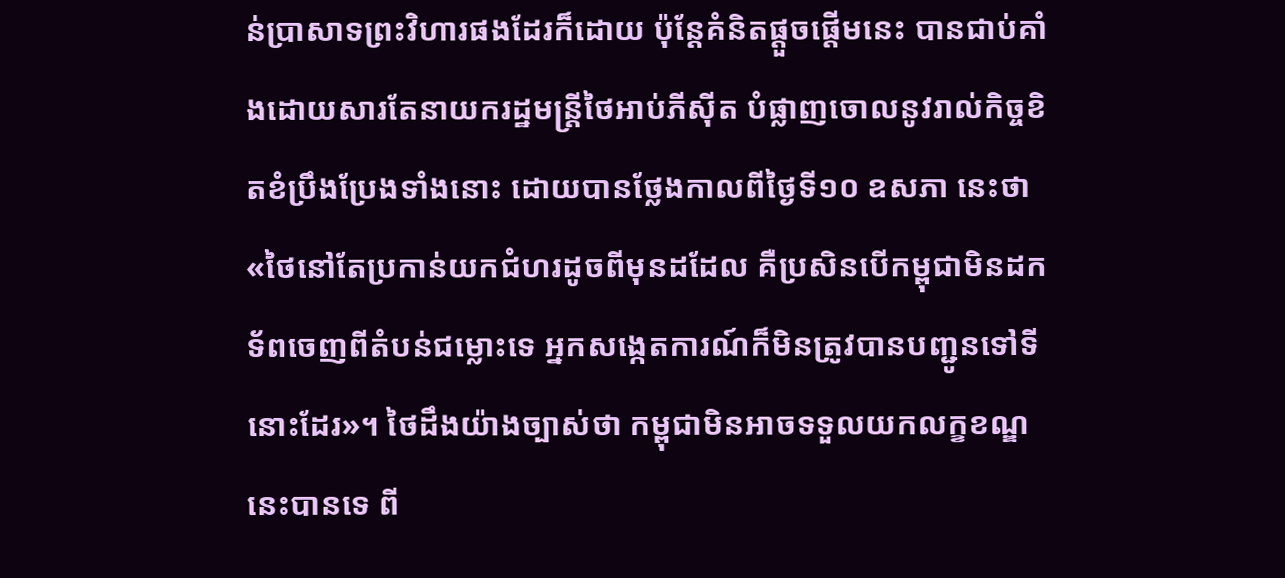ន់ប្រាសាទព្រះវិហារផងដែរក៏ដោយ ប៉ុន្តែគំនិតផ្តួចផ្តើមនេះ បានជាប់គាំងដោយសារតែនាយករដ្ឋមន្ត្រីថៃអាប់ភីស៊ីត បំផ្លាញចោលនូវរាល់កិច្ចខិតខំប្រឹងប្រែងទាំងនោះ ដោយបានថ្លែងកាលពីថ្ងៃទី១០ ឧសភា នេះថា «ថៃនៅតែប្រកាន់យកជំហរដូចពីមុនដដែល គឺប្រសិនបើកម្ពុជាមិនដកទ័ពចេញពីតំបន់ជម្លោះទេ អ្នកសង្កេតការណ៍ក៏មិនត្រូវបានបញ្ជូនទៅទីនោះដែរ»។ ថៃដឹងយ៉ាងច្បាស់ថា កម្ពុជាមិនអាចទទួលយកលក្ខខណ្ឌនេះបានទេ ពី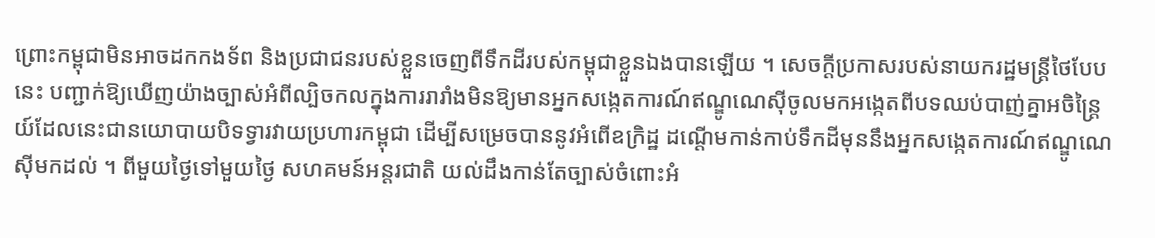ព្រោះកម្ពុជាមិនអាចដកកងទ័ព និងប្រជាជនរបស់ខ្លួនចេញពីទឹកដីរបស់កម្ពុជាខ្លួនឯងបានឡើយ ។ សេចក្តីប្រកាសរបស់នាយករដ្ឋមន្ត្រីថៃបែបនេះ បញ្ជាក់ឱ្យឃើញយ៉ាងច្បាស់អំពីល្បិចកលក្នុងការរារាំងមិនឱ្យមានអ្នកសង្កេតការណ៍ឥណ្ឌូណេស៊ីចូលមកអង្កេតពីបទឈប់បាញ់គ្នាអចិន្ត្រៃយ៍ដែលនេះជានយោបាយបិទទ្វារវាយប្រហារកម្ពុជា ដើម្បីសម្រេចបាននូវអំពើឧក្រិដ្ឋ ដណ្តើមកាន់កាប់ទឹកដីមុននឹងអ្នកសង្កេតការណ៍ឥណ្ឌូណេស៊ីមកដល់ ។ ពីមួយថ្ងៃទៅមួយថ្ងៃ សហគមន៍អន្តរជាតិ យល់ដឹងកាន់តែច្បាស់ចំពោះអំ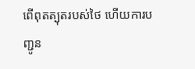ពើពុតត្បុតរបស់ថៃ ហើយការបញ្ជូន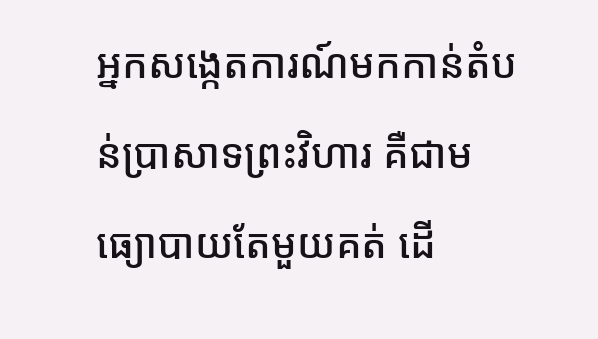អ្នកសង្កេតការណ៍មកកាន់តំបន់ប្រាសាទព្រះវិហារ គឺជាមធ្យោបាយតែមួយគត់ ដើ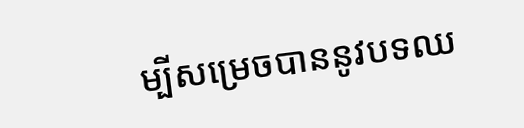ម្បីសម្រេចបាននូវបទឈ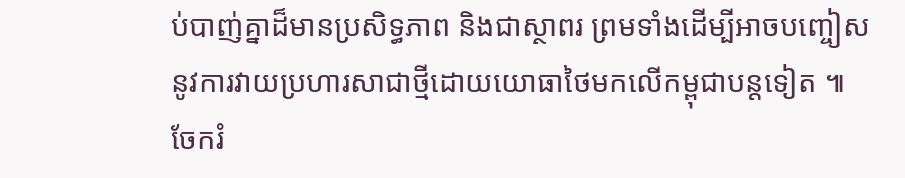ប់បាញ់គ្នាដ៏មានប្រសិទ្ធភាព និងជាស្ថាពរ ព្រមទាំងដើម្បីអាចបញ្ចៀសនូវការវាយប្រហារសាជាថ្មីដោយយោធាថៃមកលើកម្ពុជាបន្តទៀត ៕
ចែករំ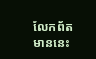លែកព័តមាននេះ